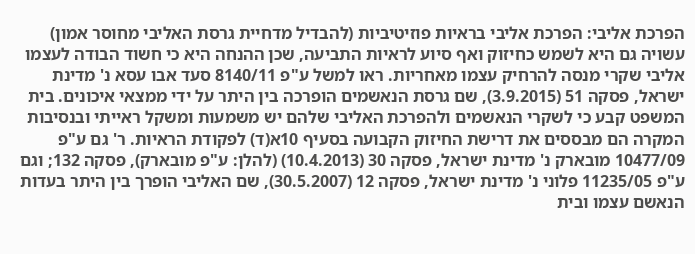הפרכת אליבי: הפרכת אליבי בראיות פוזיטיביות (להבדיל מדחיית גרסת האליבי מחוסר אמון) עשויה גם היא לשמש כחיזוק ואף סיוע לראיות התביעה, שכן ההנחה היא כי חשוד הבודה לעצמו אליבי שקרי מנסה להרחיק עצמו מאחריות. ראו למשל ע"פ 8140/11 סעד אבו עסא נ' מדינת ישראל, פסקה 51 (3.9.2015), שם גרסת הנאשמים הופרכה בין היתר על ידי ממצאי איכונים. בית המשפט קבע כי לשקרי הנאשמים ולהפרכת האליבי שלהם יש משמעות ומשקל ראייתי ובנסיבות המקרה הם מבססים את דרישת החיזוק הקבועה בסעיף 10א(ד) לפקודת הראיות. ר' גם ע"פ 10477/09 מובארק נ' מדינת ישראל, פסקה 30 (10.4.2013) (להלן: ע"פ מובארק), פסקה 132; וגם ע"פ 11235/05 פלוני נ' מדינת ישראל, פסקה 12 (30.5.2007), שם האליבי הופרך בין היתר בעדות הנאשם עצמו ובית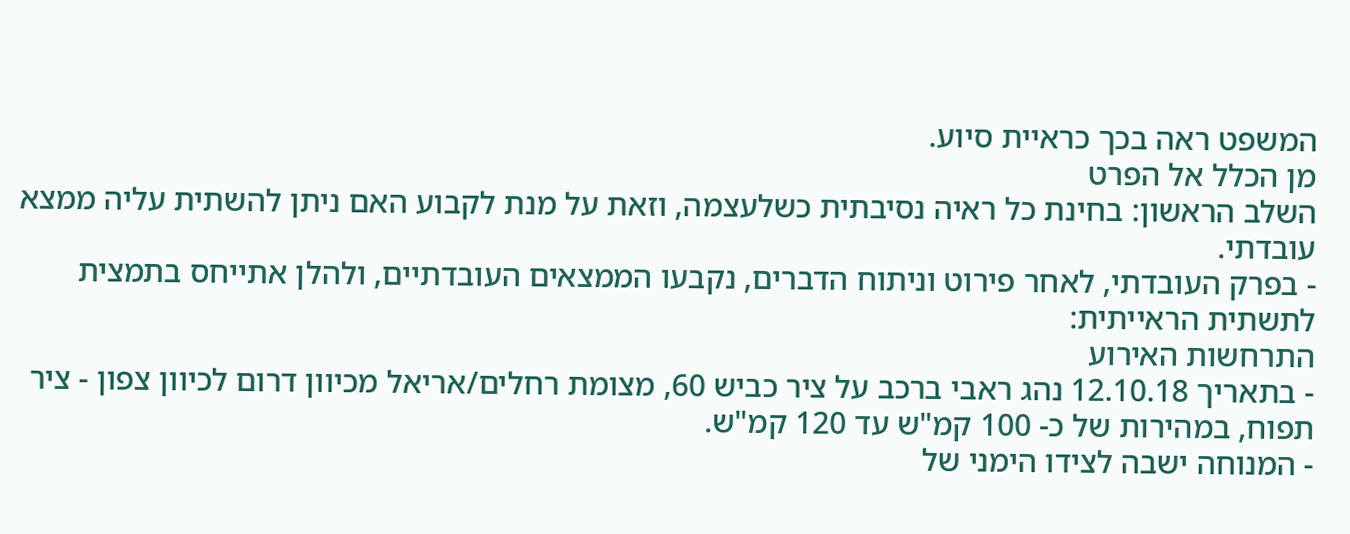המשפט ראה בכך כראיית סיוע.
מן הכלל אל הפרט
השלב הראשון: בחינת כל ראיה נסיבתית כשלעצמה, וזאת על מנת לקבוע האם ניתן להשתית עליה ממצא עובדתי.
- בפרק העובדתי, לאחר פירוט וניתוח הדברים, נקבעו הממצאים העובדתיים, ולהלן אתייחס בתמצית לתשתית הראייתית:
התרחשות האירוע
- בתאריך 12.10.18 נהג ראבי ברכב על ציר כביש 60, מצומת רחלים/אריאל מכיוון דרום לכיוון צפון - ציר תפוח, במהירות של כ- 100 קמ"ש עד 120 קמ"ש.
- המנוחה ישבה לצידו הימני של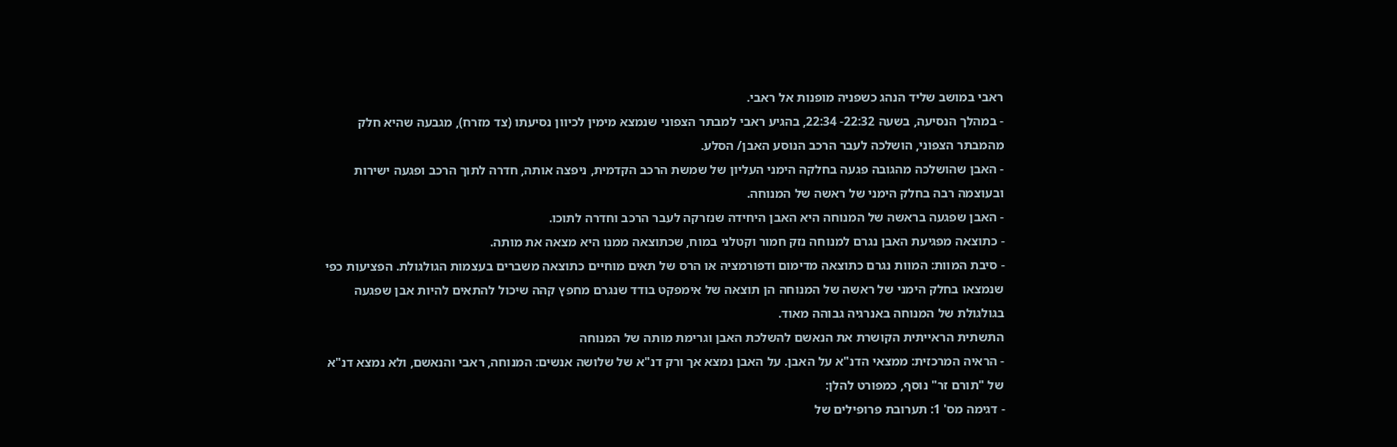ראבי במושב שליד הנהג כשפניה מופנות אל ראבי.
- במהלך הנסיעה, בשעה 22:32- 22:34, בהגיע ראבי למבתר הצפוני שנמצא מימין לכיוון נסיעתו (צד מזרח), מגבעה שהיא חלק מהמבתר הצפוני, הושלכה לעבר הרכב הנוסע האבן/ הסלע.
- האבן שהושלכה מהגובה פגעה בחלקה הימני העליון של שמשת הרכב הקדמית, ניפצה אותה, חדרה לתוך הרכב ופגעה ישירות ובעוצמה רבה בחלק הימני של ראשה של המנוחה.
- האבן שפגעה בראשה של המנוחה היא האבן היחידה שנזרקה לעבר הרכב וחדרה לתוכו.
- כתוצאה מפגיעת האבן נגרם למנוחה נזק חמור וקטלני במוח, שכתוצאה ממנו היא מצאה את מותה.
- סיבת המוות: המוות נגרם כתוצאה מדימום ודפורמציה או הרס של תאים מוחיים כתוצאה משברים בעצמות הגולגולת. הפציעות כפי שנמצאו בחלק הימני של ראשה של המנוחה הן תוצאה של אימפקט בודד שנגרם מחפץ קהה שיכול להתאים להיות אבן שפגעה בגולגולת של המנוחה באנרגיה גבוהה מאוד.
התשתית הראייתית הקושרת את הנאשם להשלכת האבן וגרימת מותה של המנוחה
- הראיה המרכזית: ממצאי הדנ"א על האבן. על האבן נמצא אך ורק דנ"א של שלושה אנשים: המנוחה, ראבי והנאשם, ולא נמצא דנ"א של "תורם זר" נוסף, כמפורט להלן:
- דגימה מס' 1: תערובת פרופילים של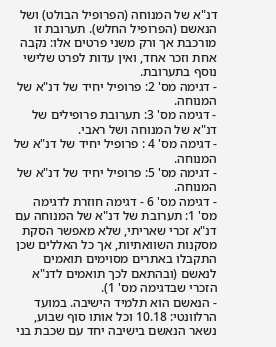דנ"א של המנוחה (הפרופיל הבולט) ושל הנאשם (הפרופיל החלש). תערובת זו מורכבת אך ורק משני פרטים אלו: נקבה אחת וזכר אחד, ואין עדות לפרט שלישי נוסף בתערובת.
- דגימה מס' 2: פרופיל יחיד של דנ"א של המנוחה.
- דגימה מס' 3: תערובת פרופילים של דנ"א של המנוחה ושל ראבי.
- דגימה מס' 4 : פרופיל יחיד של דנ"א של המנוחה.
- דגימה מס' 5: פרופיל יחיד של דנ"א של המנוחה.
- דגימה מס' 6 - דגימה חוזרת לדגימה מס' 1: תערובת של דנ"א של המנוחה עם דנ"א זכרי שאריתי, שלא מאפשר הסקת מסקנות השוואתיות, אך כל האללים שכן התקבלו באתרים מסוימים תואמים לנאשם (ובהתאם לכך תואמים לדנ"א הזכרי שבדגימה מס' 1).
- הנאשם הוא תלמיד הישיבה. במועד הרלוונטי: 10.18 וכל אותו סוף שבוע, נשאר הנאשם בישיבה יחד עם שכבת בני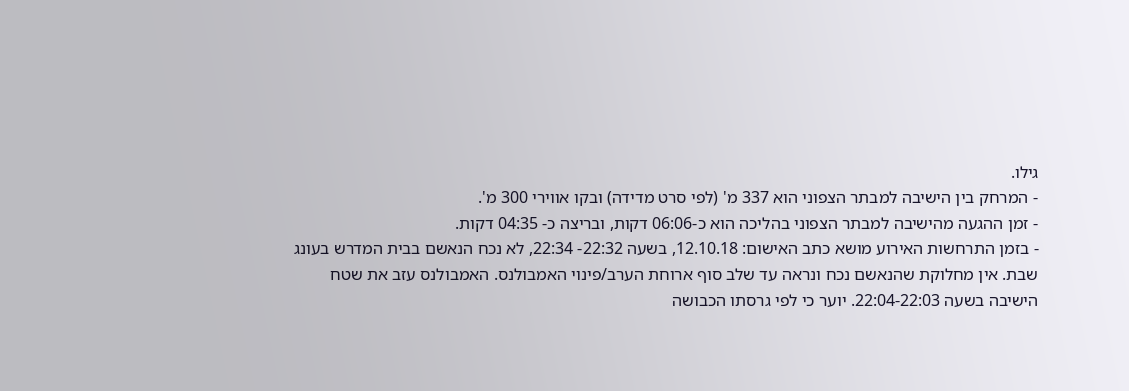גילו.
- המרחק בין הישיבה למבתר הצפוני הוא 337 מ' (לפי סרט מדידה) ובקו אווירי 300 מ'.
- זמן ההגעה מהישיבה למבתר הצפוני בהליכה הוא כ-06:06 דקות, ובריצה כ- 04:35 דקות.
- בזמן התרחשות האירוע מושא כתב האישום: 12.10.18, בשעה 22:32- 22:34, לא נכח הנאשם בבית המדרש בעונג שבת. אין מחלוקת שהנאשם נכח ונראה עד שלב סוף ארוחת הערב/פינוי האמבולנס. האמבולנס עזב את שטח הישיבה בשעה 22:04-22:03. יוער כי לפי גרסתו הכבושה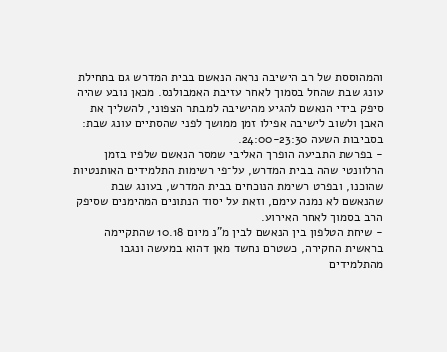והמהוססת של רב הישיבה נראה הנאשם בבית המדרש גם בתחילת עונג שבת שהחל בסמוך לאחר עזיבת האמבולנס. מכאן נובע שהיה סיפק בידי הנאשם להגיע מהישיבה למבתר הצפוני, להשליך את האבן ולשוב לישיבה אפילו זמן ממושך לפני שהסתיים עונג שבת: בסביבות השעה 24:00-23:30.
- בפרשת התביעה הופרך האליבי שמסר הנאשם שלפיו בזמן הרלוונטי שהה בבית המדרש, על־פי רשימות התלמידים האותנטיות שהוכנו, ובפרט רשימת הנוכחים בבית המדרש, בעונג שבת שהנאשם לא נמנה עימם, וזאת על יסוד הנתונים המהימנים שסיפק הרב בסמוך לאחר האירוע.
- שיחת הטלפון בין הנאשם לבין מ"נ מיום 10.18 שהתקיימה בראשית החקירה, כשטרם נחשד מאן דהוא במעשה ונגבו מהתלמידים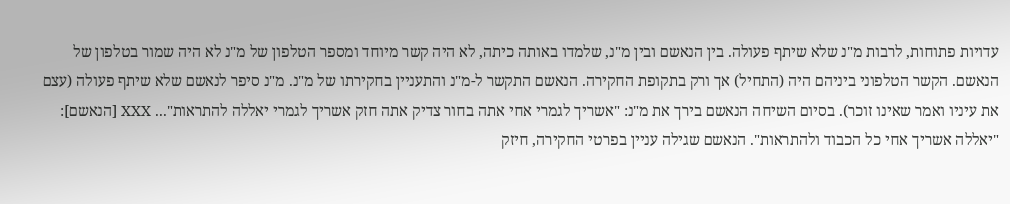עדויות פתוחות, לרבות מ"נ שלא שיתף פעולה. בין הנאשם ובין מ"נ, שלמדו באותה כיתה, לא היה קשר מיוחד ומספר הטלפון של מ"נ לא היה שמור בטלפון של הנאשם. הקשר הטלפוני ביניהם היה (התחיל) אך ורק בתקופת החקירה. הנאשם התקשר ל-מ"נ והתעניין בחקירתו של מ"נ. מ"נ סיפר לנאשם שלא שיתף פעולה (עצם את עיניו ואמר שאינו זוכר). בסיום השיחה הנאשם בירך את מ"נ: "אשריך לגמרי אחי אתה בחור צדיק אתה חזק אשריך לגמרי יאללה להתראות"... XXX [הנאשם]: "יאללה אשריך אחי כל הכבוד ולהתראות". הנאשם שגילה עניין בפרטי החקירה, חיזק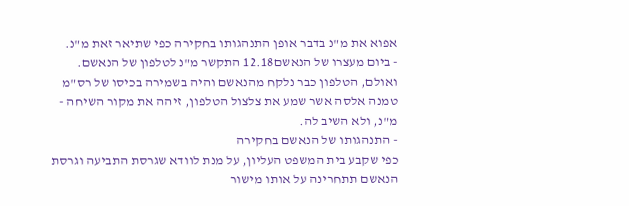אפוא את מ"נ בדבר אופן התנהגותו בחקירה כפי שתיאר זאת מ"נ.
- ביום מעצרו של הנאשם12.18 התקשר מ"נ לטלפון של הנאשם. ואולם, הטלפון כבר נלקח מהנאשם והיה בשמירה בכיסו של רס"מ טמנה אלסה אשר שמע את צלצול הטלפון, זיהה את מקור השיחה - מ"נ, ולא השיב לה.
- התנהגותו של הנאשם בחקירה
כפי שקבע בית המשפט העליון, על מנת לוודא שגרסת התביעה וגרסת הנאשם תתחרינה על אותו מישור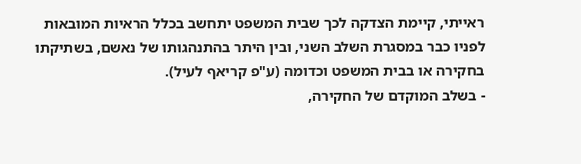ראייתי, קיימת הצדקה לכך שבית המשפט יתחשב בכלל הראיות המובאות לפניו כבר במסגרת השלב השני, ובין היתר בהתנהגותו של נאשם, בשתיקתו בחקירה או בבית המשפט וכדומה (ע"פ קריאף לעיל).
- בשלב המוקדם של החקירה,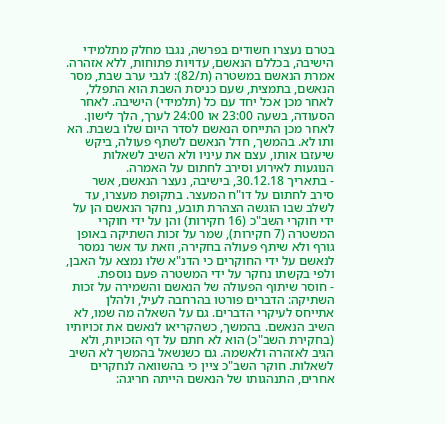בטרם נעצרו חשודים בפרשה, נגבו מחלק מתלמידי הישיבה, בכללם הנאשם, עדויות פתוחות, ללא אזהרה. אמרת הנאשם במשטרה (ת/82): לגבי ערב שבת, מסר הנאשם, בתמצית, שעם כניסת השבת הוא התפלל, לאחר מכן אכל יחד עם כל (תלמידי) הישיבה. לאחר הסעודה, בשעה 23:00 או 24:00 לערך, הלך לישון. לאחר מכן התייחס הנאשם לסדר היום שלו בשבת. הא ותו לא. בהמשך, חדל הנאשם לשתף פעולה, ביקש שיעזבו אותו, עצם את עיניו ולא השיב לשאלות הנוגעות לאירוע וסירב לחתום על האמרה.
- בתאריך 30.12.18, בישיבה, נעצר הנאשם, אשר סירב לחתום על דו"ח המעצר. בתקופת מעצרו, עד לשלב שבו הוגשה הצהרת תובע, נחקר הנאשם הן על ידי חוקרי השב"כ (16 חקירות) והן על ידי חוקרי המשטרה (7 חקירות), שמר על זכות השתיקה באופן גורף ולא שיתף פעולה בחקירה, וזאת עד אשר נמסר לנאשם על ידי החוקרים כי הדנ"א שלו נמצא על האבן, ולפי בקשתו נחקר על ידי המשטרה פעם נוספת.
- חוסר שיתוף הפעולה של הנאשם והשמירה על זכות השתיקה: הדברים פורטו בהרחבה לעיל, ולהלן אתייחס לעיקרי הדברים. גם על השאלה מה שמו, לא השיב הנאשם. בהמשך, כשהקריאו לנאשם את זכויותיו (בחקירת השב"כ) הוא לא חתם על דף הזכויות, ולא הגיב לאזהרה ולאשמה. גם כשנשאל בהמשך לא השיב לשאלות. חוקר השב"כ ציין כי בהשוואה לנחקרים אחרים, התנהגותו של הנאשם הייתה חריגה: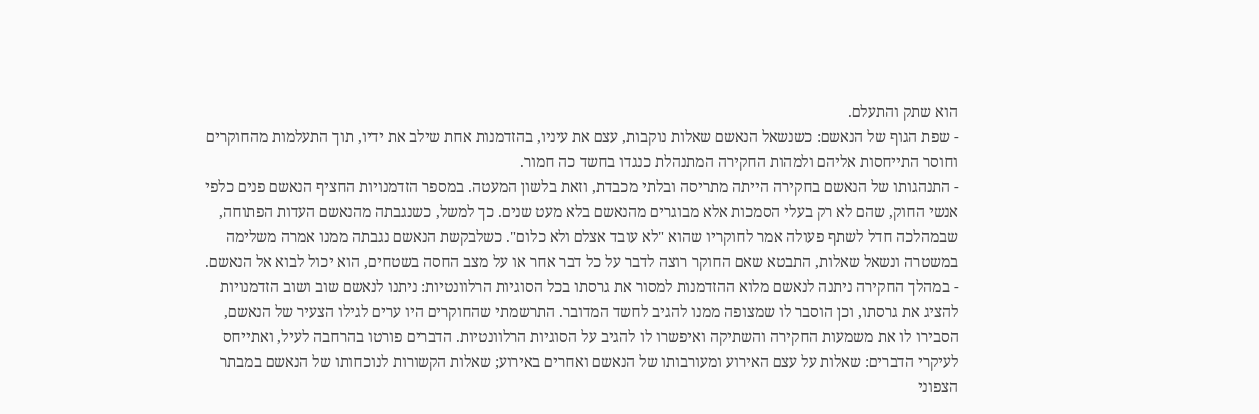הוא שתק והתעלם.
- שפת הגוף של הנאשם: כשנשאל הנאשם שאלות נוקבות, עצם את עיניו, בהזדמנות אחת שילב את ידיו, תוך התעלמות מהחוקרים וחוסר התייחסות אליהם ולמהות החקירה המתנהלת כנגדו בחשד כה חמור.
- התנהגותו של הנאשם בחקירה הייתה מתריסה ובלתי מכבדת, וזאת בלשון המעטה. במספר הזדמנויות החציף הנאשם פנים כלפי אנשי החוק, שהם לא רק בעלי הסמכות אלא מבוגרים מהנאשם בלא מעט שנים. כך למשל, כשנגבתה מהנאשם העדות הפתוחה, שבמהלכה חדל לשתף פעולה אמר לחוקריו שהוא "לא עובד אצלם ולא כלום". כשלבקשת הנאשם נגבתה ממנו אמרה משלימה במשטרה ונשאל שאלות, התבטא שאם החוקר רוצה לדבר על כל דבר אחר או על מצב החסה בשטחים, הוא יכול לבוא אל הנאשם.
- במהלך החקירה ניתנה לנאשם מלוא ההזדמנות למסור את גרסתו בכל הסוגיות הרלוונטיות: ניתנו לנאשם שוב ושוב הזדמנויות להציג את גרסתו, וכן הוסבר לו שמצופה ממנו להגיב לחשד המדובר. התרשמתי שהחוקרים היו ערים לגילו הצעיר של הנאשם, הסבירו לו את משמעות החקירה והשתיקה ואיפשרו לו להגיב על הסוגיות הרלוונטיות. הדברים פורטו בהרחבה לעיל, ואתייחס לעיקרי הדברים: שאלות על עצם האירוע ומעורבותו של הנאשם ואחרים באירוע; שאלות הקשורות לנוכחותו של הנאשם במבתר הצפוני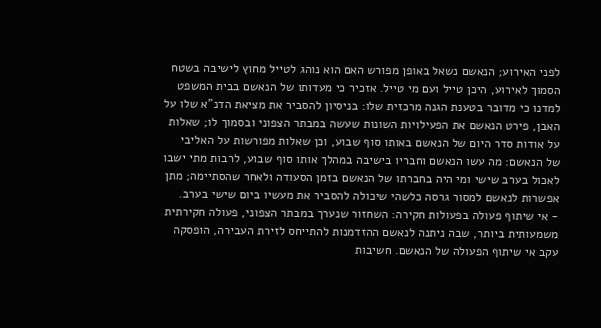לפני האירוע; הנאשם נשאל באופן מפורש האם הוא נוהג לטייל מחוץ לישיבה בשטח הסמוך לאירוע, היכן טייל ועם מי טייל. אזכיר כי מעדותו של הנאשם בבית המשפט למדנו כי מדובר בטענת הגנה מרכזית שלו: בניסיון להסביר את מציאת הדנ"א שלו על האבן, פירט הנאשם את הפעילויות השונות שעשה במבתר הצפוני ובסמוך לו; שאלות על אודות סדר היום של הנאשם באותו סוף שבוע, וכן שאלות מפורשות על האליבי של הנאשם: מה עשו הנאשם וחבריו בישיבה במהלך אותו סוף שבוע, לרבות מתי ישבו לאכול בערב שישי ומי היה בחברתו של הנאשם בזמן הסעודה ולאחר שהסתיימה; מתן אפשרות לנאשם למסור גרסה כלשהי שיכולה להסביר את מעשיו ביום שישי בערב.
- אי שיתוף פעולה בפעולות חקירה: השחזור שנערך במבתר הצפוני, פעולה חקירתית משמעותית ביותר, שבה ניתנה לנאשם ההזדמנות להתייחס לזירת העבירה, הופסקה עקב אי שיתוף הפעולה של הנאשם. חשיבות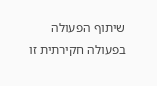שיתוף הפעולה בפעולה חקירתית זו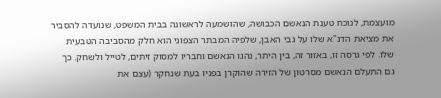מועצמת, לנוכח טענת הנאשם הכבושה, שהושמעה לראשונה בבית המשפט, שנועדה להסביר את מציאת הדנ"א שלו על גבי האבן, שלפיה המבתר הצפוני הוא חלק מהסביבה הטבעית שלו. לפי גרסה זו, באזור זה, בין היתר, נהגו הנאשם וחבריו למסוק זיתים, לטייל ולשחק. כך גם התעלם הנאשם מסרטון של הזירה שהוקרן בפניו בעת שנחקר (עצם את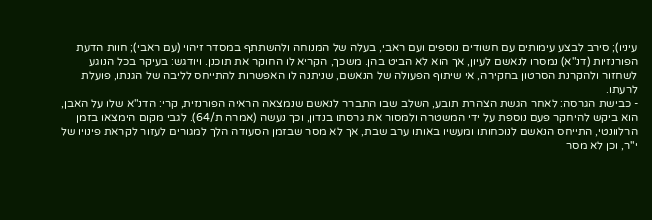עיניו); סירב לבצע עימותים עם חשודים נוספים ועם ראבי, בעלה של המנוחה ולהשתתף במסדר זיהוי (עם ראבי); חוות הדעת הפורנזיות (דנ"א) נמסרו לנאשם לעיון, אך הוא לא הביט בהן. משכך, הקריא לו החוקר את תוכנן. ויודגש: בעיקר בכל הנוגע לשחזור ולהקרנת הסרטון בחקירה, אי שיתוף הפעולה של הנאשם, שניתנה לו האפשרות להתייחס לליבה של הגנתו, פועלת לרעתו.
- כבישת הגרסה: לאחר הגשת הצהרת תובע, השלב שבו התברר לנאשם שנמצאה הראיה הפורנזית, קרי: הדנ"א שלו על האבן, הוא ביקש להיחקר פעם נוספת על ידי המשטרה ולמסור את גרסתו בנדון, וכך נעשה (אמרה ת/64). לגבי מקום הימצאו בזמן הרלוונטי, התייחס הנאשם לנוכחותו ומעשיו באותו ערב שבת, אך לא מסר שבזמן הסעודה הלך למגורים לעזור לקראת פינויו של י"ר, וכן לא מסר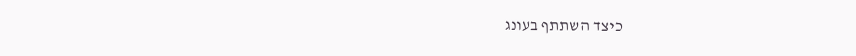כיצד השתתף בעונג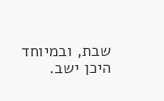שבת, ובמיוחד היכן ישב.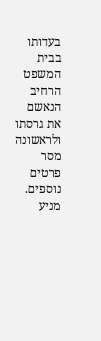בעדותו בבית המשפט הרחיב הנאשם את גרסתו ולראשונה מסר פרטים נוספים.
מניע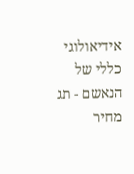אידיאולוגי כללי של הנאשם - תג מחיר